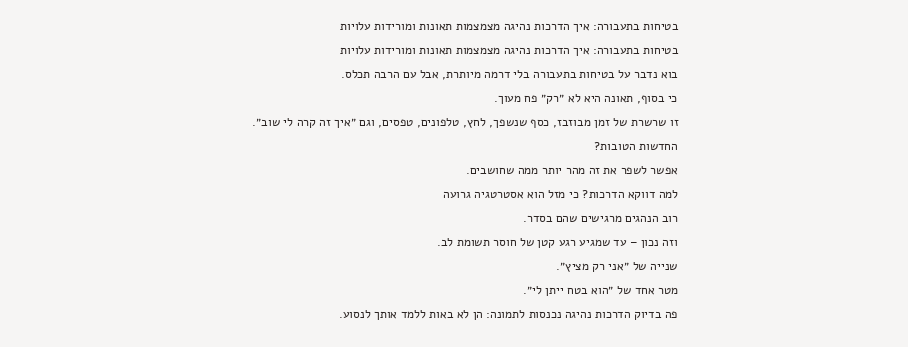בטיחות בתעבורה: איך הדרכות נהיגה מצמצמות תאונות ומורידות עלויות
בטיחות בתעבורה: איך הדרכות נהיגה מצמצמות תאונות ומורידות עלויות
בוא נדבר על בטיחות בתעבורה בלי דרמה מיותרת, אבל עם הרבה תכלס.
כי בסוף, תאונה היא לא ״רק״ פח מעוך.
זו שרשרת של זמן מבוזבז, כסף שנשפך, לחץ, טלפונים, טפסים, וגם ״איך זה קרה לי שוב״.
החדשות הטובות?
אפשר לשפר את זה מהר יותר ממה שחושבים.
למה דווקא הדרכות? כי מזל הוא אסטרטגיה גרועה
רוב הנהגים מרגישים שהם בסדר.
וזה נכון – עד שמגיע רגע קטן של חוסר תשומת לב.
שנייה של ״אני רק מציץ״.
מטר אחד של ״הוא בטח ייתן לי״.
פה בדיוק הדרכות נהיגה נכנסות לתמונה: הן לא באות ללמד אותך לנסוע.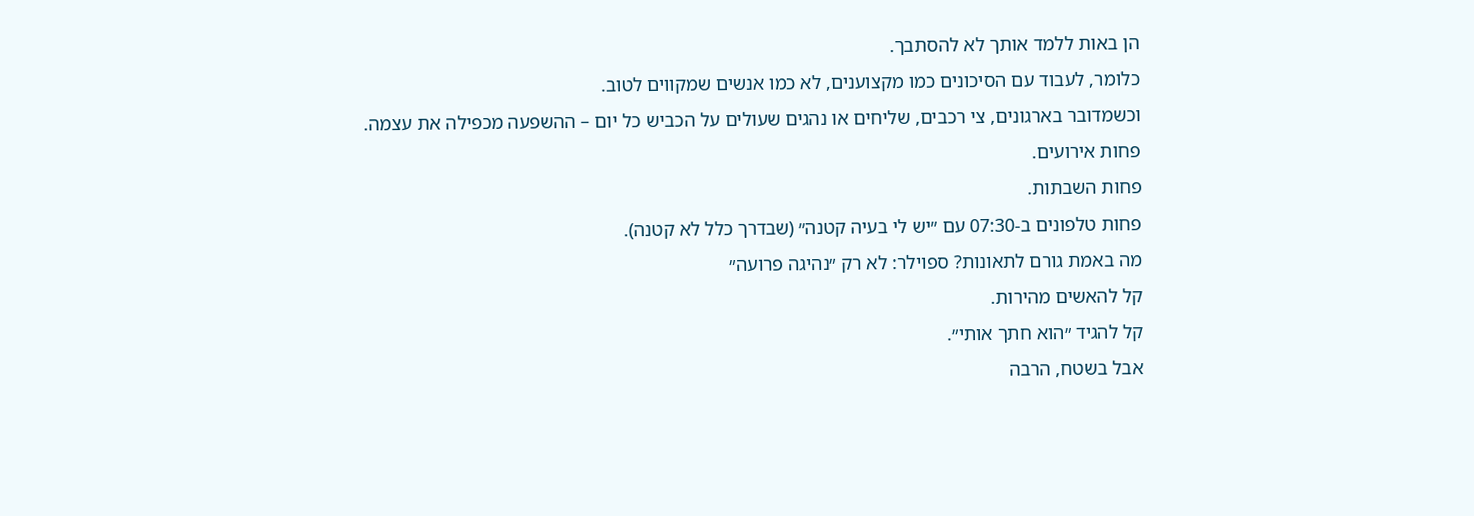הן באות ללמד אותך לא להסתבך.
כלומר, לעבוד עם הסיכונים כמו מקצוענים, לא כמו אנשים שמקווים לטוב.
וכשמדובר בארגונים, צי רכבים, שליחים או נהגים שעולים על הכביש כל יום – ההשפעה מכפילה את עצמה.
פחות אירועים.
פחות השבתות.
פחות טלפונים ב-07:30 עם ״יש לי בעיה קטנה״ (שבדרך כלל לא קטנה).
מה באמת גורם לתאונות? ספוילר: לא רק ״נהיגה פרועה״
קל להאשים מהירות.
קל להגיד ״הוא חתך אותי״.
אבל בשטח, הרבה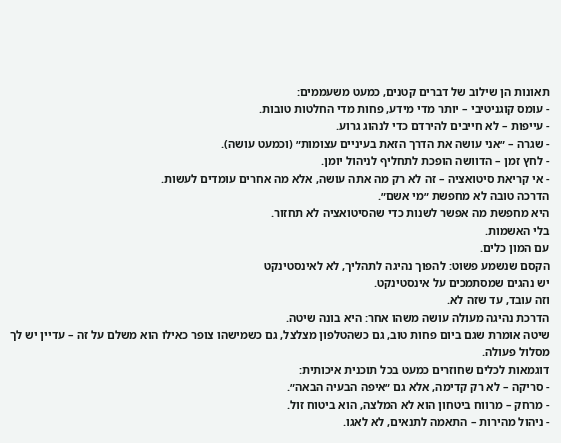תאונות הן שילוב של דברים קטנים, כמעט משעממים:
- עומס קוגניטיבי – יותר מדי מידע, פחות מדי החלטות טובות.
- עייפות – לא חייבים להירדם כדי לנהוג גרוע.
- שגרה – ״אני עושה את הדרך הזאת בעיניים עצומות״ (וכמעט עושה).
- לחץ זמן – הדוושה הופכת לתחליף לניהול יומן.
- אי קריאת סיטואציה – זה לא רק מה אתה עושה, אלא מה אחרים עומדים לעשות.
הדרכה טובה לא מחפשת ״מי אשם״.
היא מחפשת מה אפשר לשנות כדי שהסיטואציה לא תחזור.
בלי האשמות.
עם המון כלים.
הקסם שנשמע פשוט: להפוך נהיגה לתהליך, לא לאינסטינקט
יש נהגים שמסתמכים על אינסטינקט.
וזה עובד, עד שזה לא.
הדרכת נהיגה מעולה עושה משהו אחר: היא בונה שיטה.
שיטה אומרת שגם ביום פחות טוב, גם כשהטלפון מצלצל, גם כשמישהו צופר כאילו הוא משלם על זה – עדיין יש לך מסלול פעולה.
דוגמאות לכלים שחוזרים כמעט בכל תוכנית איכותית:
- סריקה – לא רק קדימה, אלא גם ״איפה הבעיה הבאה״.
- מרחק – מרווח ביטחון הוא לא המלצה, הוא ביטוח זול.
- ניהול מהירות – התאמה לתנאים, לא לאגו.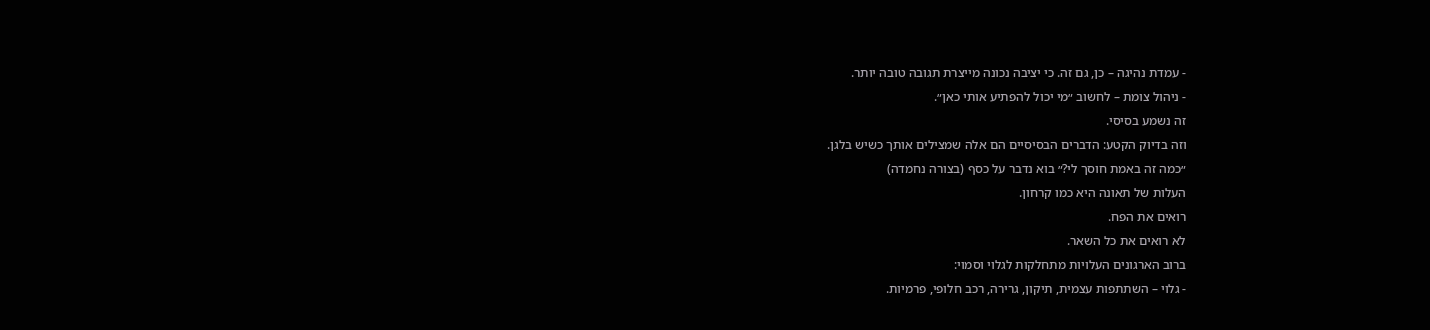- עמדת נהיגה – כן, גם זה. כי יציבה נכונה מייצרת תגובה טובה יותר.
- ניהול צומת – לחשוב ״מי יכול להפתיע אותי כאן״.
זה נשמע בסיסי.
וזה בדיוק הקטע: הדברים הבסיסיים הם אלה שמצילים אותך כשיש בלגן.
״כמה זה באמת חוסך לי?״ בוא נדבר על כסף (בצורה נחמדה)
העלות של תאונה היא כמו קרחון.
רואים את הפח.
לא רואים את כל השאר.
ברוב הארגונים העלויות מתחלקות לגלוי וסמוי:
- גלוי – השתתפות עצמית, תיקון, גרירה, רכב חלופי, פרמיות.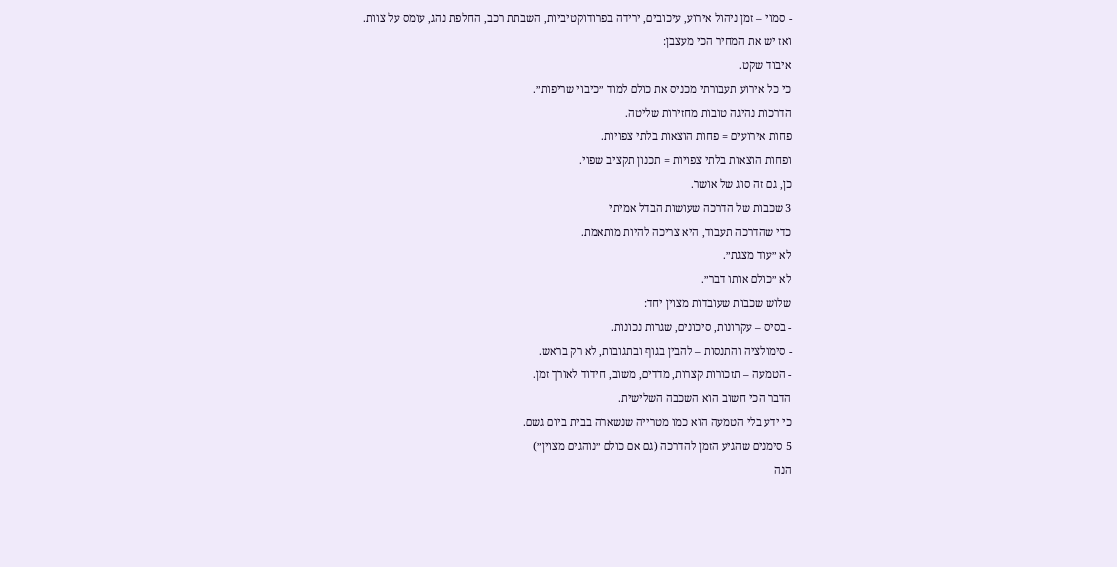- סמוי – זמן ניהול אירוע, עיכובים, ירידה בפרודוקטיביות, השבתת רכב, החלפת נהג, עומס על צוות.
ואז יש את המחיר הכי מעצבן:
איבוד שקט.
כי כל אירוע תעבורתי מכניס את כולם למוד ״כיבוי שריפות״.
הדרכות נהיגה טובות מחזירות שליטה.
פחות אירועים = פחות הוצאות בלתי צפויות.
ופחות הוצאות בלתי צפויות = תכנון תקציב שפוי.
כן, גם זה סוג של אושר.
3 שכבות של הדרכה שעושות הבדל אמיתי
כדי שהדרכה תעבוד, היא צריכה להיות מותאמת.
לא ״עוד מצגת״.
לא ״כולם אותו דבר״.
שלוש שכבות שעובדות מצוין יחד:
- בסיס – עקרונות, סיכונים, שגרות נכונות.
- סימולציה והתנסות – להבין בגוף ובתגובות, לא רק בראש.
- הטמעה – תזכורות קצרות, מדדים, משוב, חידוד לאורך זמן.
הדבר הכי חשוב הוא השכבה השלישית.
כי ידע בלי הטמעה הוא כמו מטרייה שנשארה בבית ביום גשם.
5 סימנים שהגיע הזמן להדרכה (גם אם כולם ״נוהגים מצוין״)
הנה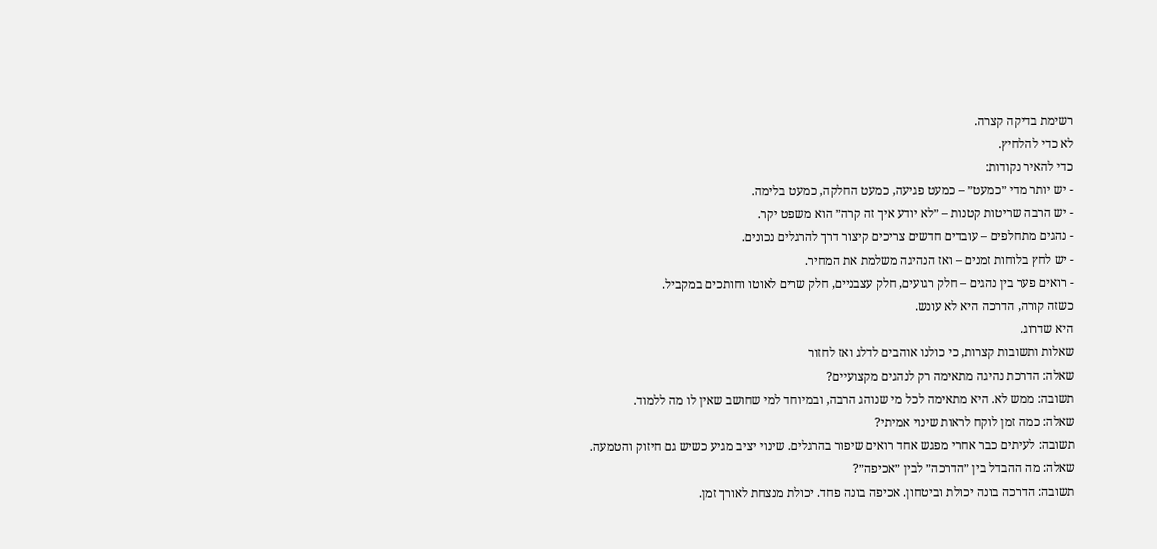רשימת בדיקה קצרה.
לא כדי להלחיץ.
כדי להאיר נקודות:
- יש יותר מדי ״כמעט״ – כמעט פגיעה, כמעט החלקה, כמעט בלימה.
- יש הרבה שריטות קטנות – ״לא יודע איך זה קרה״ הוא משפט יקר.
- נהגים מתחלפים – עובדים חדשים צריכים קיצור דרך להרגלים נכונים.
- יש לחץ בלוחות זמנים – ואז הנהיגה משלמת את המחיר.
- רואים פער בין נהגים – חלק רגועים, חלק עצבניים, חלק שרים לאוטו וחותכים במקביל.
כשזה קורה, הדרכה היא לא עונש.
היא שדרוג.
שאלות ותשובות קצרות, כי כולנו אוהבים לדלג ואז לחזור
שאלה: הדרכת נהיגה מתאימה רק לנהגים מקצועיים?
תשובה: ממש לא. היא מתאימה לכל מי שנוהג הרבה, ובמיוחד למי שחושב שאין לו מה ללמוד.
שאלה: כמה זמן לוקח לראות שינוי אמיתי?
תשובה: לעיתים כבר אחרי מפגש אחד רואים שיפור בהרגלים. שינוי יציב מגיע כשיש גם חיזוק והטמעה.
שאלה: מה ההבדל בין ״הדרכה״ לבין ״אכיפה״?
תשובה: הדרכה בונה יכולת וביטחון. אכיפה בונה פחד. יכולת מנצחת לאורך זמן.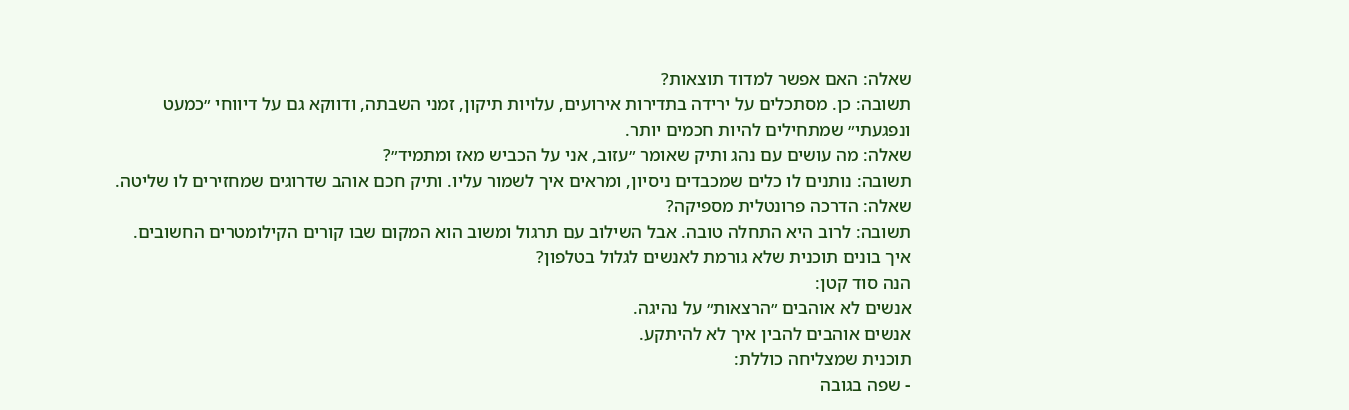שאלה: האם אפשר למדוד תוצאות?
תשובה: כן. מסתכלים על ירידה בתדירות אירועים, עלויות תיקון, זמני השבתה, ודווקא גם על דיווחי ״כמעט ונפגעתי״ שמתחילים להיות חכמים יותר.
שאלה: מה עושים עם נהג ותיק שאומר ״עזוב, אני על הכביש מאז ומתמיד״?
תשובה: נותנים לו כלים שמכבדים ניסיון, ומראים איך לשמור עליו. ותיק חכם אוהב שדרוגים שמחזירים לו שליטה.
שאלה: הדרכה פרונטלית מספיקה?
תשובה: לרוב היא התחלה טובה. אבל השילוב עם תרגול ומשוב הוא המקום שבו קורים הקילומטרים החשובים.
איך בונים תוכנית שלא גורמת לאנשים לגלול בטלפון?
הנה סוד קטן:
אנשים לא אוהבים ״הרצאות״ על נהיגה.
אנשים אוהבים להבין איך לא להיתקע.
תוכנית שמצליחה כוללת:
- שפה בגובה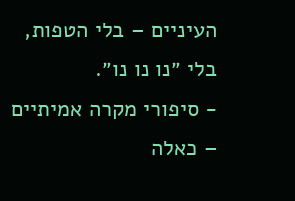העיניים – בלי הטפות, בלי ״נו נו נו״.
- סיפורי מקרה אמיתיים – כאלה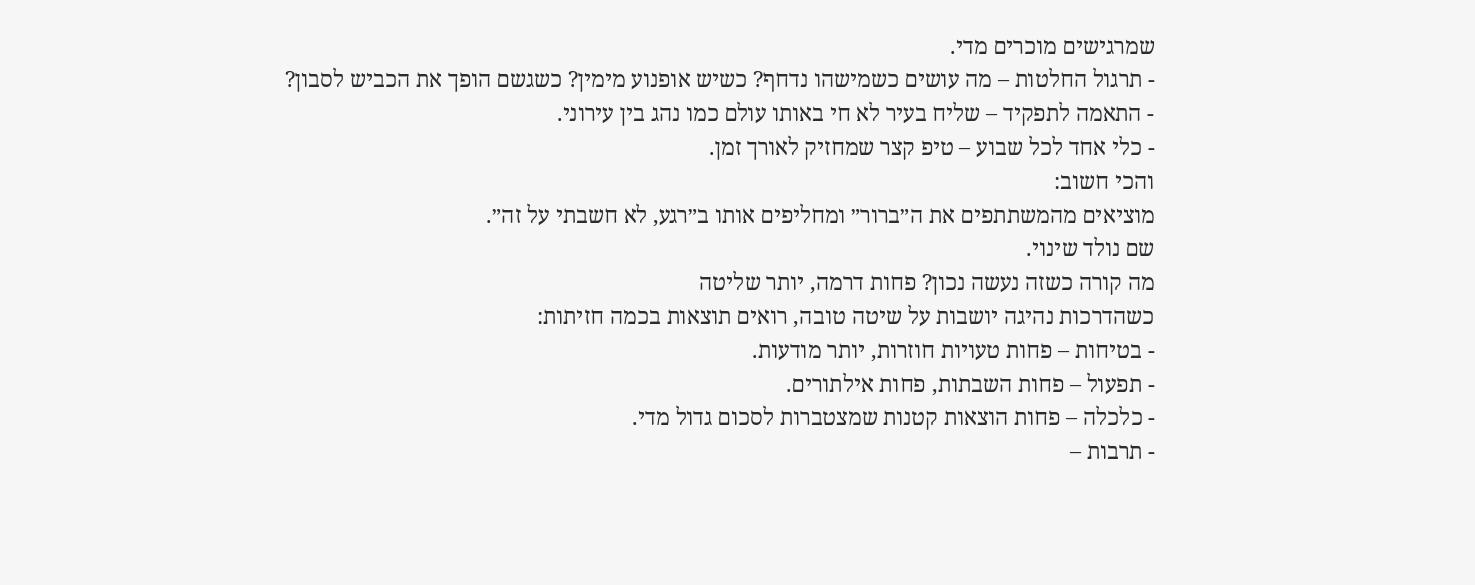שמרגישים מוכרים מדי.
- תרגול החלטות – מה עושים כשמישהו נדחף? כשיש אופנוע מימין? כשגשם הופך את הכביש לסבון?
- התאמה לתפקיד – שליח בעיר לא חי באותו עולם כמו נהג בין עירוני.
- כלי אחד לכל שבוע – טיפ קצר שמחזיק לאורך זמן.
והכי חשוב:
מוציאים מהמשתתפים את ה״ברור״ ומחליפים אותו ב״רגע, לא חשבתי על זה״.
שם נולד שינוי.
מה קורה כשזה נעשה נכון? פחות דרמה, יותר שליטה
כשהדרכות נהיגה יושבות על שיטה טובה, רואים תוצאות בכמה חזיתות:
- בטיחות – פחות טעויות חוזרות, יותר מודעות.
- תפעול – פחות השבתות, פחות אילתורים.
- כלכלה – פחות הוצאות קטנות שמצטברות לסכום גדול מדי.
- תרבות –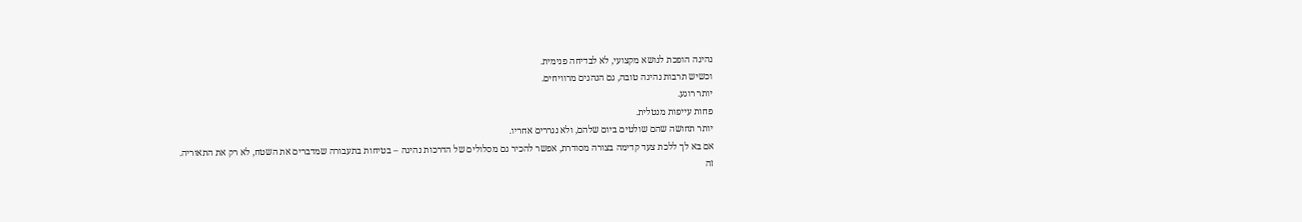נהיגה הופכת לנושא מקצועי, לא לבדיחה פנימית.
וכשיש תרבות נהיגה טובה, גם הנהגים מרוויחים.
יותר רוגע.
פחות עייפות מנטלית.
יותר תחושה שהם שולטים ביום שלהם, ולא נגררים אחריו.
אם בא לך ללכת צעד קדימה בצורה מסודרת, אפשר להכיר גם מסלולים של הדרכות נהיגה – בטיחות בתעבורה שמדברים את השטח, לא רק את התאוריה.
זה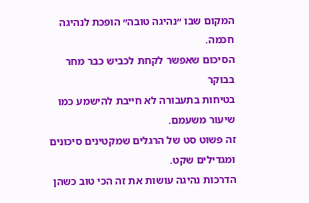המקום שבו ״נהיגה טובה״ הופכת לנהיגה חכמה.
הסיכום שאפשר לקחת לכביש כבר מחר בבוקר
בטיחות בתעבורה לא חייבת להישמע כמו שיעור משעמם.
זה פשוט סט של הרגלים שמקטינים סיכונים ומגדילים שקט.
הדרכות נהיגה עושות את זה הכי טוב כשהן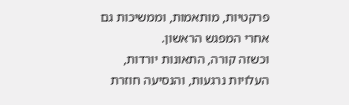פרקטיות, מותאמות, וממשיכות גם אחרי המפגש הראשון.
וכשזה קורה, התאונות יורדות, העלויות נרגעות, והנסיעה חוזרת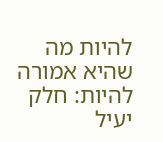להיות מה שהיא אמורה להיות: חלק יעיל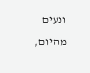ונעים מהיום,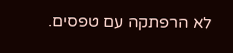לא הרפתקה עם טפסים.